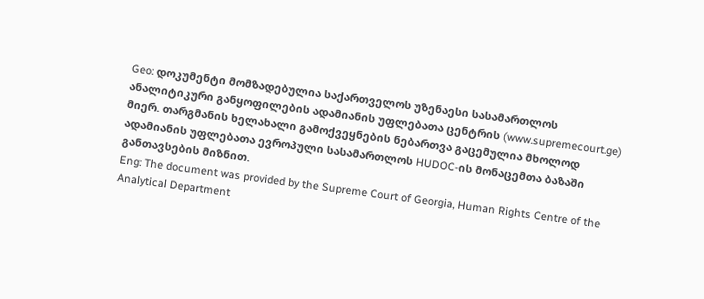Geo: დოკუმენტი მომზადებულია საქართველოს უზენაესი სასამართლოს ანალიტიკური განყოფილების ადამიანის უფლებათა ცენტრის (www.supremecourt.ge) მიერ. თარგმანის ხელახალი გამოქვეყნების ნებართვა გაცემულია მხოლოდ ადამიანის უფლებათა ევროპული სასამართლოს HUDOC-ის მონაცემთა ბაზაში განთავსების მიზნით.
Eng: The document was provided by the Supreme Court of Georgia, Human Rights Centre of the Analytical Department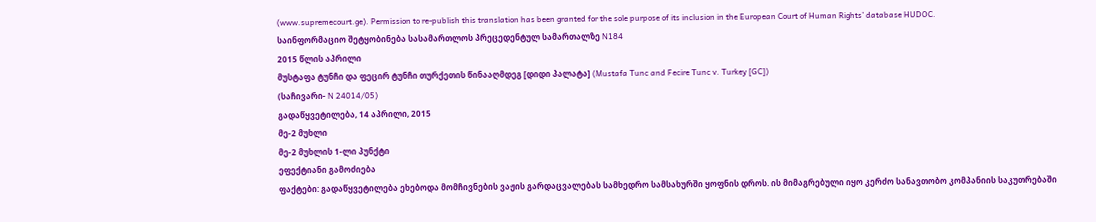(www.supremecourt.ge). Permission to re-publish this translation has been granted for the sole purpose of its inclusion in the European Court of Human Rights’ database HUDOC.
საინფორმაციო შეტყობინება სასამართლოს პრეცედენტულ სამართალზე N184
2015 წლის აპრილი
მუსტაფა ტუნჩი და ფეცირ ტუნჩი თურქეთის წინააღმდეგ [დიდი პალატა] (Mustafa Tunc and Fecire Tunc v. Turkey [GC])
(საჩივარი- N 24014/05)
გადაწყვეტილება, 14 აპრილი, 2015
მე-2 მუხლი
მე-2 მუხლის 1-ლი პუნქტი
ეფექტიანი გამოძიება
ფაქტები: გადაწყვეტილება ეხებოდა მომჩივნების ვაჟის გარდაცვალებას სამხედრო სამსახურში ყოფნის დროს. ის მიმაგრებული იყო კერძო სანავთობო კომპანიის საკუთრებაში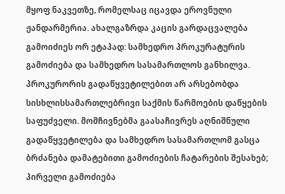მყოფ ნაკვეთზე, რომელსაც იცავდა ეროვნული ჟანდარმერია. ახალგაზრდა კაცის გარდაცვალება გამოიძიეს ორ ეტაპად: სამხედრო პროკურატურის გამოძიება და სამხედრო სასამართლოს განხილვა. პროკურორის გადაწყვეტილებით არ არსებობდა სისხლისსამართლებრივი საქმის წარმოების დაწყების საფუძველი. მომჩივნებმა გაასაჩივრეს აღნიშნული გადაწყვეტილება და სამხედრო სასამართლომ გასცა ბრძანება დამატებითი გამოძიების ჩატარების შესახებ; პირველი გამოძიება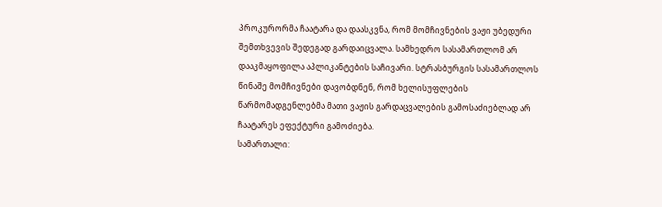პროკურორმა ჩაატარა და დაასკვნა, რომ მომჩივნების ვაჟი უბედური შემთხვევის შედეგად გარდაიცვალა. სამხედრო სასამართლომ არ დააკმაყოფილა აპლიკანტების საჩივარი. სტრასბურგის სასამართლოს წინაშე მომჩივნები დავობდნენ, რომ ხელისუფლების წარმომადგენლებმა მათი ვაჟის გარდაცვალების გამოსაძიებლად არ ჩაატარეს ეფექტური გამოძიება.
სამართალი: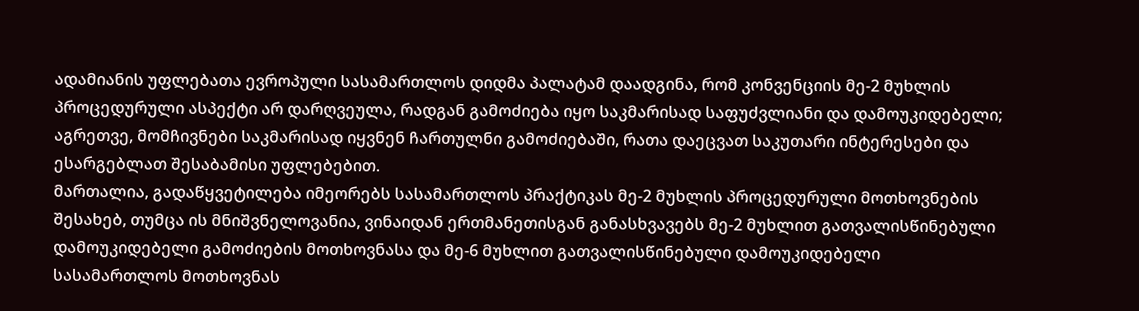ადამიანის უფლებათა ევროპული სასამართლოს დიდმა პალატამ დაადგინა, რომ კონვენციის მე-2 მუხლის პროცედურული ასპექტი არ დარღვეულა, რადგან გამოძიება იყო საკმარისად საფუძვლიანი და დამოუკიდებელი; აგრეთვე, მომჩივნები საკმარისად იყვნენ ჩართულნი გამოძიებაში, რათა დაეცვათ საკუთარი ინტერესები და ესარგებლათ შესაბამისი უფლებებით.
მართალია, გადაწყვეტილება იმეორებს სასამართლოს პრაქტიკას მე-2 მუხლის პროცედურული მოთხოვნების შესახებ, თუმცა ის მნიშვნელოვანია, ვინაიდან ერთმანეთისგან განასხვავებს მე-2 მუხლით გათვალისწინებული დამოუკიდებელი გამოძიების მოთხოვნასა და მე-6 მუხლით გათვალისწინებული დამოუკიდებელი სასამართლოს მოთხოვნას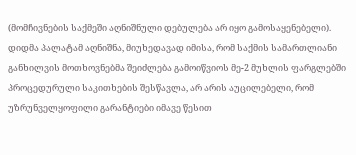(მომჩივნების საქმეში აღნიშნული დებულება არ იყო გამოსაყენებელი). დიდმა პალატამ აღნიშნა, მიუხედავად იმისა, რომ საქმის სამართლიანი განხილვის მოთხოვნებმა შეიძლება გამოიწვიოს მე-2 მუხლის ფარგლებში პროცედურული საკითხების შესწავლა, არ არის აუცილებელი, რომ უზრუნველყოფილი გარანტიები იმავე წესით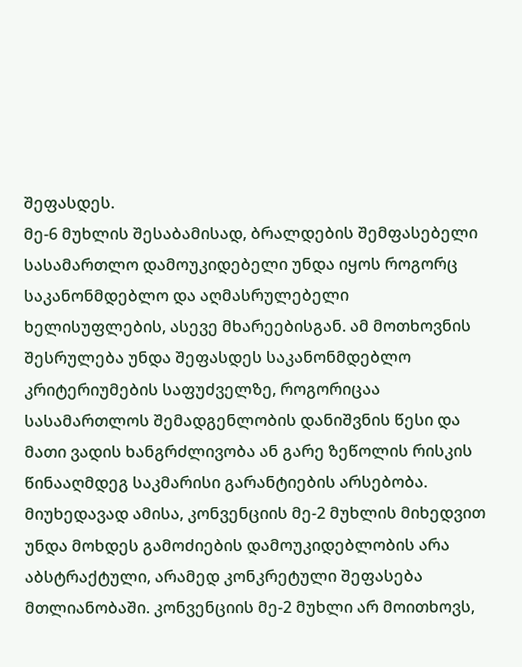შეფასდეს.
მე-6 მუხლის შესაბამისად, ბრალდების შემფასებელი სასამართლო დამოუკიდებელი უნდა იყოს როგორც საკანონმდებლო და აღმასრულებელი ხელისუფლების, ასევე მხარეებისგან. ამ მოთხოვნის შესრულება უნდა შეფასდეს საკანონმდებლო კრიტერიუმების საფუძველზე, როგორიცაა სასამართლოს შემადგენლობის დანიშვნის წესი და მათი ვადის ხანგრძლივობა ან გარე ზეწოლის რისკის წინააღმდეგ საკმარისი გარანტიების არსებობა. მიუხედავად ამისა, კონვენციის მე-2 მუხლის მიხედვით უნდა მოხდეს გამოძიების დამოუკიდებლობის არა აბსტრაქტული, არამედ კონკრეტული შეფასება მთლიანობაში. კონვენციის მე-2 მუხლი არ მოითხოვს,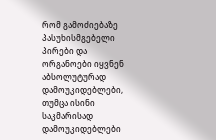რომ გამოძიებაზე პასუხისმგებელი პირები და ორგანოები იყვნენ აბსოლუტურად დამოუკიდებლები, თუმცა ისინი საკმარისად დამოუკიდებლები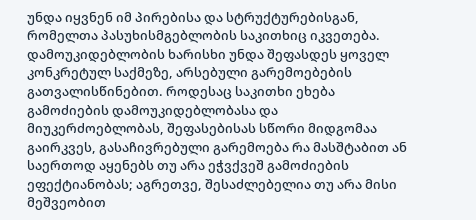უნდა იყვნენ იმ პირებისა და სტრუქტურებისგან, რომელთა პასუხისმგებლობის საკითხიც იკვეთება. დამოუკიდებლობის ხარისხი უნდა შეფასდეს ყოველ კონკრეტულ საქმეზე, არსებული გარემოებების გათვალისწინებით. როდესაც საკითხი ეხება გამოძიების დამოუკიდებლობასა და მიუკერძოებლობას, შეფასებისას სწორი მიდგომაა გაირკვეს, გასაჩივრებული გარემოება რა მასშტაბით ან საერთოდ აყენებს თუ არა ეჭვქვეშ გამოძიების ეფექტიანობას; აგრეთვე, შესაძლებელია თუ არა მისი მეშვეობით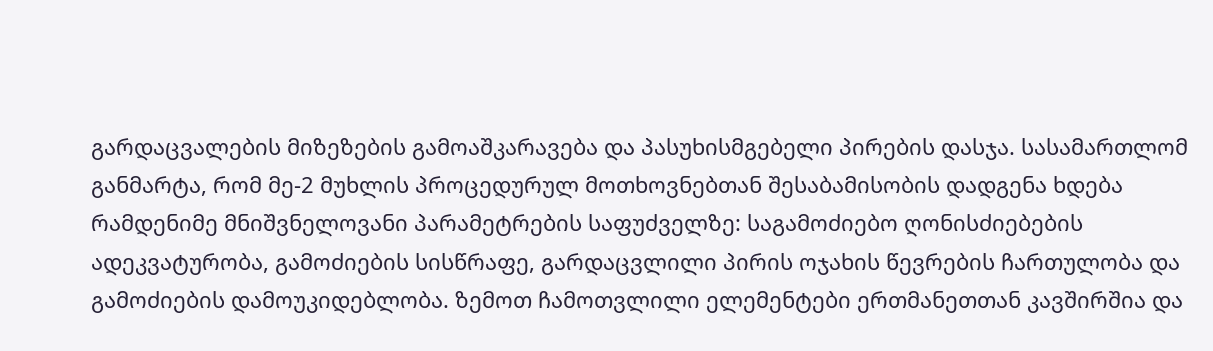გარდაცვალების მიზეზების გამოაშკარავება და პასუხისმგებელი პირების დასჯა. სასამართლომ განმარტა, რომ მე-2 მუხლის პროცედურულ მოთხოვნებთან შესაბამისობის დადგენა ხდება რამდენიმე მნიშვნელოვანი პარამეტრების საფუძველზე: საგამოძიებო ღონისძიებების ადეკვატურობა, გამოძიების სისწრაფე, გარდაცვლილი პირის ოჯახის წევრების ჩართულობა და გამოძიების დამოუკიდებლობა. ზემოთ ჩამოთვლილი ელემენტები ერთმანეთთან კავშირშია და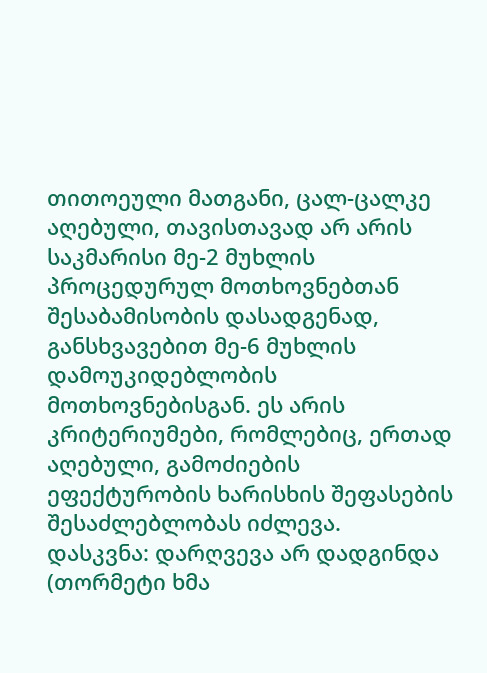თითოეული მათგანი, ცალ-ცალკე აღებული, თავისთავად არ არის საკმარისი მე-2 მუხლის პროცედურულ მოთხოვნებთან შესაბამისობის დასადგენად, განსხვავებით მე-6 მუხლის დამოუკიდებლობის მოთხოვნებისგან. ეს არის კრიტერიუმები, რომლებიც, ერთად აღებული, გამოძიების ეფექტურობის ხარისხის შეფასების შესაძლებლობას იძლევა.
დასკვნა: დარღვევა არ დადგინდა (თორმეტი ხმა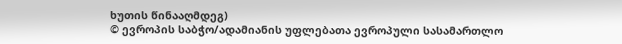ხუთის წინააღმდეგ)
© ევროპის საბჭო/ადამიანის უფლებათა ევროპული სასამართლო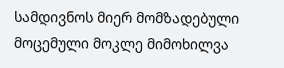სამდივნოს მიერ მომზადებული მოცემული მოკლე მიმოხილვა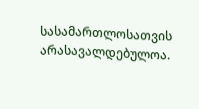სასამართლოსათვის არასავალდებულოა.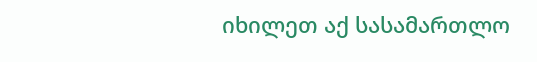იხილეთ აქ სასამართლო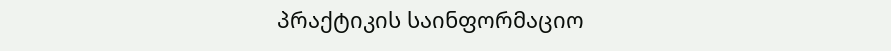პრაქტიკის საინფორმაციო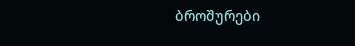ბროშურები